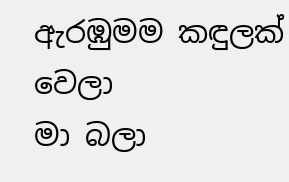ඇරඹුමම කඳුලක් වෙලා
මා බලා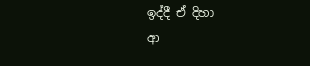ඉද්දී ඒ දිහා
ආ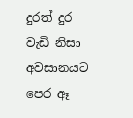දුරත් දුර වැඩි නිසා
අවසානයට පෙර ඈ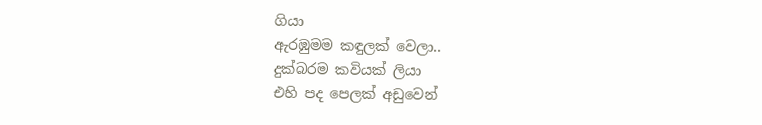ගියා
ඇරඹුමම කඳුලක් වෙලා..
දුක්බරම කවියක් ලියා
එහි පද පෙලක් අඩුවෙන්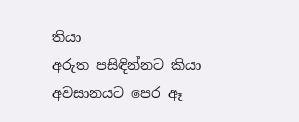තියා
අරුත පසිඳින්නට කියා
අවසානයට පෙර ඈ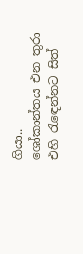ගියා..
ශෝකාන්තය එන තුරා
එහි රැඳෙන්නට සිත්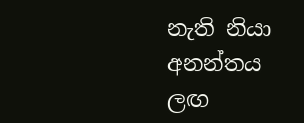නැති නියා
අනන්තය ලඟ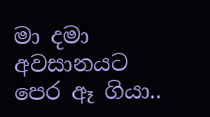මා දමා
අවසානයට පෙර ඈ ගියා..